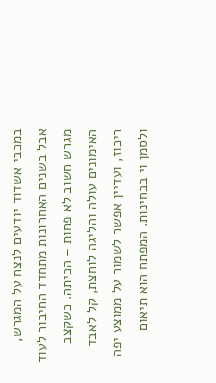במכבי אשדוד יודעים לנצח על המגרש, אבל בשנים האחרונות מתחדד החיבור לעוד מגרש חשוב לא פחות – הכיתה. כשקצב האימונים עולה והליגה לוחצת, קל לאבד ריכוז, ועדיין אפשר לשמור על ממוצע יפה ולסמן וי בבחינות. המפתח הוא תיאום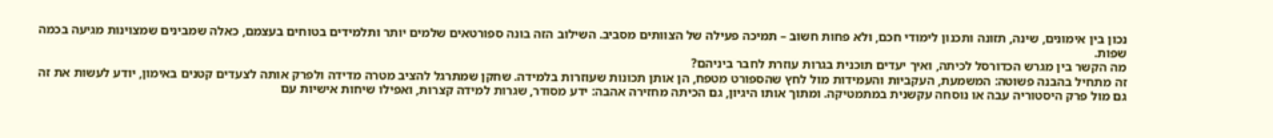נכון בין אימונים, שינה, תזונה ותכנון לימודי חכם, ולא פחות חשוב – תמיכה פעילה של הצוותים מסביב. השילוב הזה בונה ספורטאים שלמים יותר ותלמידים בטוחים בעצמם, כאלה שמבינים שמצוינות מגיעה בכמה שפות.
מה הקשר בין מגרש הכדורסל לכיתה, ואיך יעדים תוכנית בגרות עוזרת לחבר ביניהם?
זה מתחיל בהבנה פשוטה: המשמעת, העקביות והעמידות מול לחץ שהספורט מטפח, הן אותן תכונות שעוזרות בלמידה. שחקן שמתרגל להציב מטרה מדידה ולפרק אותה לצעדים קטנים באימון, יודע לעשות את זה גם מול פרק היסטוריה עבה או נוסחה עקשנית במתמטיקה. ומתוך אותו היגיון, גם הכיתה מחזירה אהבה: ידע מסודר, שגרות למידה קצרות, ואפילו שיחות אישיות עם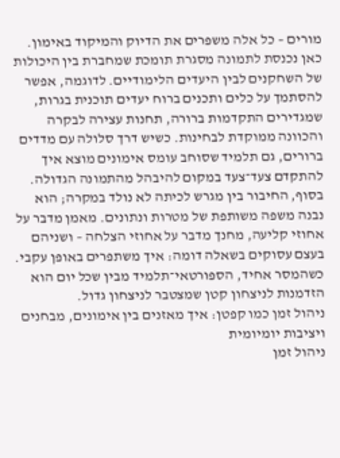מורים – כל אלה משפרים את הדיוק והמיקוד באימון.
כאן נכנסת לתמונה מסגרת תומכת שמחברת בין היכולות של השחקנים לבין היעדים הלימודיים. לדוגמה, אפשר להסתמך על כלים ותכנים ברוח יעדים תוכנית בגרות, שמגדירים התקדמות ברורה, תחנות עצירה לבקרה והכוונה ממוקדת לבחינות. כשיש דרך סלולה עם מדדים ברורים, גם תלמיד שסוחב עומס אימונים מוצא איך להתקדם צעד־צעד במקום להיבהל מהתמונה הגדולה.
בסוף, החיבור בין מגרש לכיתה לא נולד במקרה; הוא נבנה משפה משותפת של מטרות ונתונים. מאמן מדבר על אחוזי קליעה, מחנך מדבר על אחוזי הצלחה – ושניהם בעצם עסוקים בשאלה דומה: איך משתפרים באופן עקבי. כשהמסר אחיד, הספורטאי־תלמיד מבין שכל יום הוא הזדמנות לניצחון קטן שמצטבר לניצחון גדול.
ניהול זמן כמו קפטן: איך מאזנים בין אימונים, מבחנים ויציבות יומיומית
ניהול זמן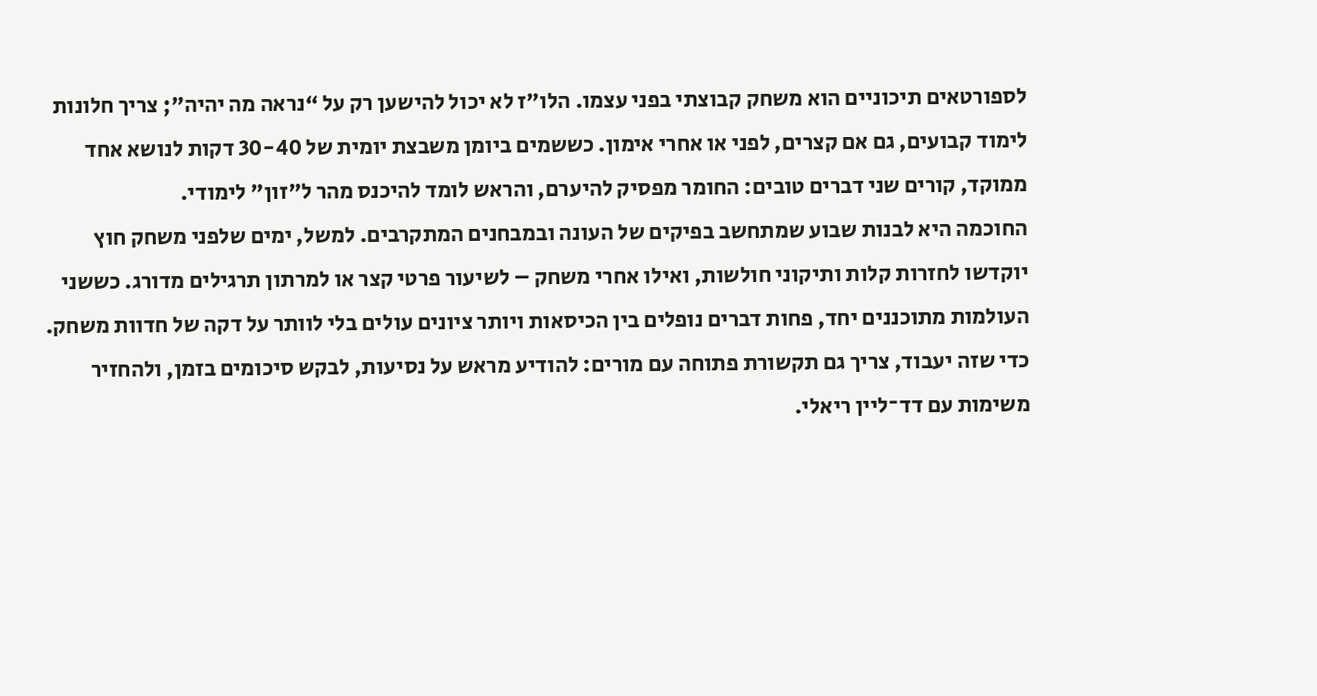לספורטאים תיכוניים הוא משחק קבוצתי בפני עצמו. הלו״ז לא יכול להישען רק על “נראה מה יהיה”; צריך חלונות לימוד קבועים, גם אם קצרים, לפני או אחרי אימון. כששמים ביומן משבצת יומית של 30-40 דקות לנושא אחד ממוקד, קורים שני דברים טובים: החומר מפסיק להיערם, והראש לומד להיכנס מהר ל"זון" לימודי.
החוכמה היא לבנות שבוע שמתחשב בפיקים של העונה ובמבחנים המתקרבים. למשל, ימים שלפני משחק חוץ יוקדשו לחזרות קלות ותיקוני חולשות, ואילו אחרי משחק – לשיעור פרטי קצר או למרתון תרגילים מדורג. כששני העולמות מתוכננים יחד, פחות דברים נופלים בין הכיסאות ויותר ציונים עולים בלי לוותר על דקה של חדוות משחק.
כדי שזה יעבוד, צריך גם תקשורת פתוחה עם מורים: להודיע מראש על נסיעות, לבקש סיכומים בזמן, ולהחזיר משימות עם דד־ליין ריאלי.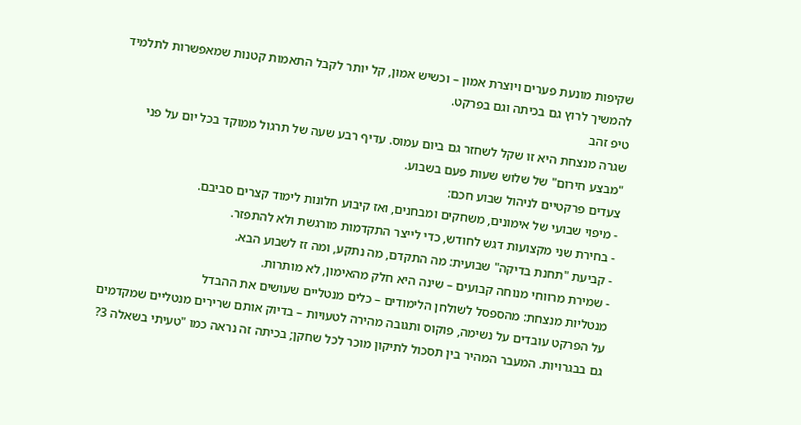שקיפות מונעת פערים ויוצרת אמון – וכשיש אמון, קל יותר לקבל התאמות קטנות שמאפשרות לתלמיד להמשיך לרוץ גם בכיתה וגם בפרקט.
טיפ זהב
שגרה מנצחת היא זו שקל לשחזר גם ביום עמוס. עדיף רבע שעה של תרגול ממוקד בכל יום על פני "מבצע חירום" של שלוש שעות פעם בשבוע.
צעדים פרקטיים לניהול שבוע חכם:
- מיפוי שבועי של אימונים, משחקים ומבחנים, ואז קיבוע חלונות לימוד קצרים סביבם.
- בחירת שני מקצועות דגש לחודש, כדי לייצר התקדמות מורגשת ולא להתפזר.
- קביעת "תחנת בדיקה" שבועית: מה התקדם, מה נתקע, ומה זז לשבוע הבא.
- שמירת מרווחי מנוחה קבועים – שינה היא חלק מהאימון, לא מותרות.
מנטליות מנצחת: מהספסל לשולחן הלימודים – כלים מנטליים שעושים את ההבדל
על הפרקט עובדים על נשימה, פוקוס ותגובה מהירה לטעויות – בדיוק אותם שרירים מנטליים שמקדמים גם בבגרויות. המעבר המהיר בין תסכול לתיקון מוכר לכל שחקן; בכיתה זה נראה כמו "טעיתי בשאלה 3?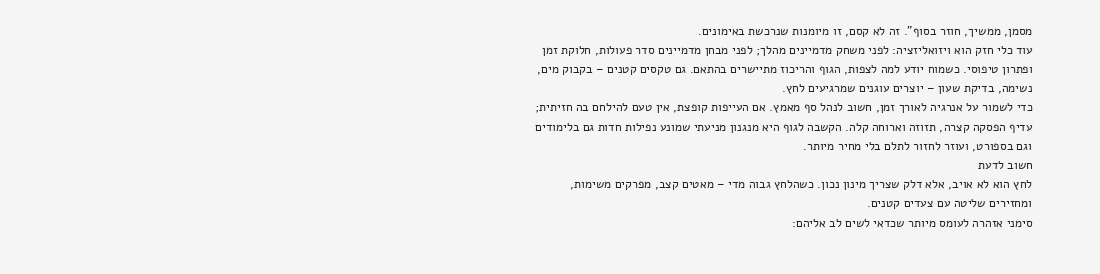מסמן, ממשיך, חוזר בסוף". זה לא קסם, זו מיומנות שנרכשת באימונים.
עוד כלי חזק הוא ויזואליזציה: לפני משחק מדמיינים מהלך; לפני מבחן מדמיינים סדר פעולות, חלוקת זמן ופתרון טיפוסי. כשמוח יודע למה לצפות, הגוף והריכוז מתיישרים בהתאם. גם טקסים קטנים – בקבוק מים, נשימה, בדיקת שעון – יוצרים עוגנים שמרגיעים לחץ.
כדי לשמור על אנרגיה לאורך זמן, חשוב לנהל סף מאמץ. אם העייפות קופצת, אין טעם להילחם בה חזיתית; עדיף הפסקה קצרה, תזוזה וארוחה קלה. הקשבה לגוף היא מנגנון מניעתי שמונע נפילות חדות גם בלימודים וגם בספורט, ועוזר לחזור לתלם בלי מחיר מיותר.
חשוב לדעת
לחץ הוא לא אויב, אלא דלק שצריך מינון נכון. כשהלחץ גבוה מדי – מאטים קצב, מפרקים משימות, ומחזירים שליטה עם צעדים קטנים.
סימני אזהרה לעומס מיותר שכדאי לשים לב אליהם: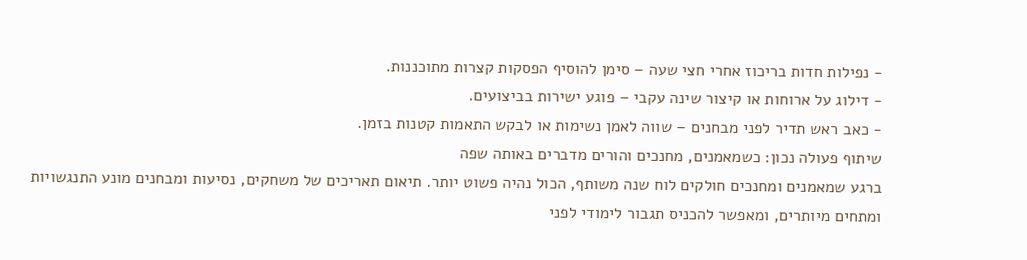- נפילות חדות בריכוז אחרי חצי שעה – סימן להוסיף הפסקות קצרות מתוכננות.
- דילוג על ארוחות או קיצור שינה עקבי – פוגע ישירות בביצועים.
- כאב ראש תדיר לפני מבחנים – שווה לאמן נשימות או לבקש התאמות קטנות בזמן.
שיתוף פעולה נכון: כשמאמנים, מחנכים והורים מדברים באותה שפה
ברגע שמאמנים ומחנכים חולקים לוח שנה משותף, הכול נהיה פשוט יותר. תיאום תאריכים של משחקים, נסיעות ומבחנים מונע התנגשויות ומתחים מיותרים, ומאפשר להכניס תגבור לימודי לפני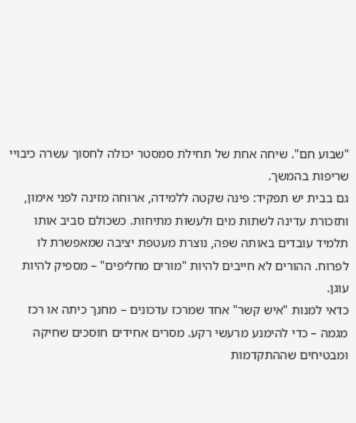"שבוע חם". שיחה אחת של תחילת סמסטר יכולה לחסוך עשרה כיבויי שריפות בהמשך.
גם בבית יש תפקיד: פינה שקטה ללמידה, ארוחה מזינה לפני אימון, ותזכורת עדינה לשתות מים ולעשות מתיחות. כשכולם סביב אותו תלמיד עובדים באותה שפה, נוצרת מעטפת יציבה שמאפשרת לו לפרוח. ההורים לא חייבים להיות "מורים מחליפים" – מספיק להיות עוגן.
כדאי למנות "איש קשר" אחד שמרכז עדכונים – מחנך כיתה או רכז מגמה – כדי להימנע מרעשי רקע. מסרים אחידים חוסכים שחיקה ומבטיחים שההתקדמות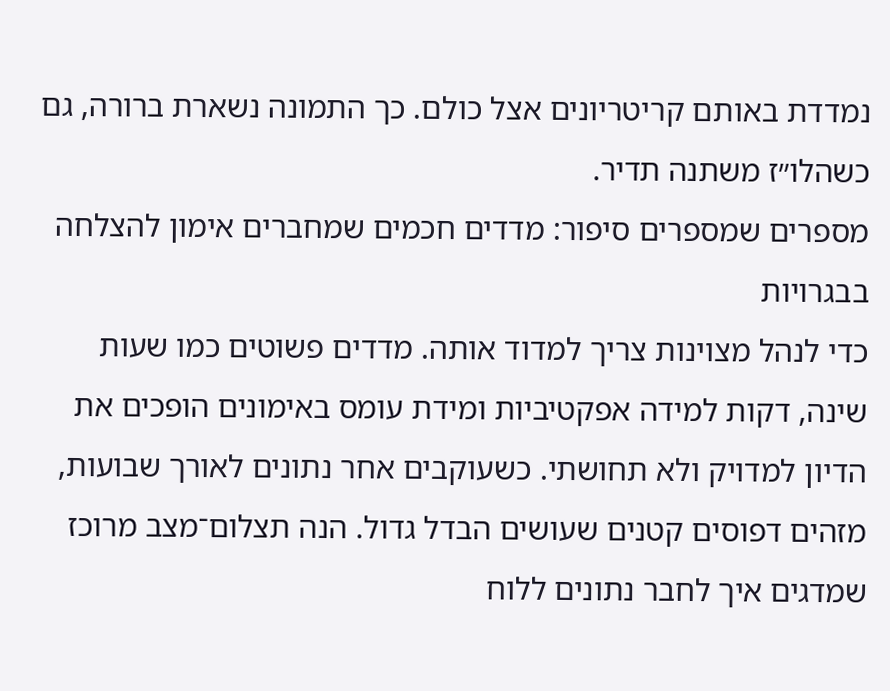נמדדת באותם קריטריונים אצל כולם. כך התמונה נשארת ברורה, גם כשהלו״ז משתנה תדיר.
מספרים שמספרים סיפור: מדדים חכמים שמחברים אימון להצלחה בבגרויות
כדי לנהל מצוינות צריך למדוד אותה. מדדים פשוטים כמו שעות שינה, דקות למידה אפקטיביות ומידת עומס באימונים הופכים את הדיון למדויק ולא תחושתי. כשעוקבים אחר נתונים לאורך שבועות, מזהים דפוסים קטנים שעושים הבדל גדול. הנה תצלום־מצב מרוכז שמדגים איך לחבר נתונים ללוח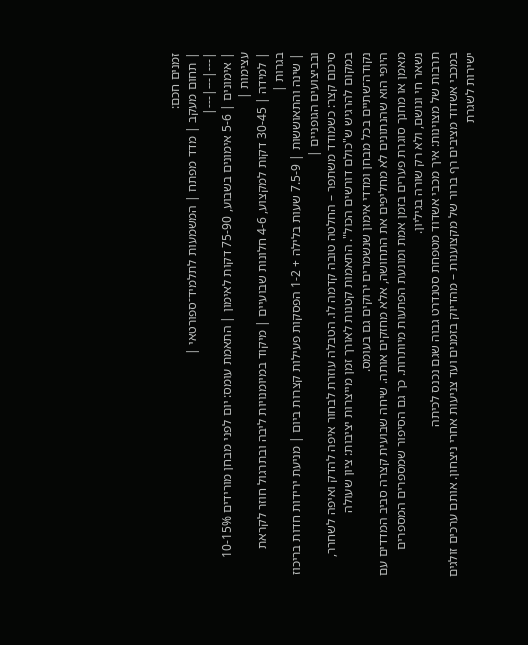זמנים חכם:
| תחום מעקב | מדד מפתח | המשמעות לתלמיד־ספורטאי |
|---|---|---|
| אימונים | 5-6 אימונים בשבוע, 75-90 דקות לאימון | התאמת עומס: יום לפני מבחן מורידים 10-15% עצימות |
| למידה | 30-45 דקות למקצוע, 4-6 חלונות שבועיים | מיקוד במיומנויות ליבה ובתרגול חוזר לקראת בגרות |
| שינה והתאוששות | 7.5-9 שעות בלילה + 1-2 הפסקות פעילות קצרות ביום | מניעת ירידות חדות בריכוז ובביצועים הגופניים |
סיכום קצר: כשמודד משתפר – החלטה טובה קדמה לו. הטבלה עוזרת לבחור איפה להדק ואיפה לשחרר, במקום להרגיש ש"כולם דורשים הכול". התאמות קטנות לאורך זמן מייצרות יציבות: ציון שעולה נקודה־שתיים בכל מבחן ומדדי אימון שנשמרים ירוקים גם בעומס.
היופי הוא שהנתונים לא מחליפים את התחושה, אלא מחזקים אותה. שיחה שבועית קצרה סביב המדדים עם מאמן או מחנך סוגרת פערים בזמן אמת ומונעת הפתעות מיותרות. כך גם הסיפור שמספרים המספרים נשאר חי ונושם, ולא רק שורה בגיליון.
תרבות של מצוינות: איך מכבי אשדוד מטפחת סטנדרט גבוה שגם נכנס לכיתה
במכבי אשדוד מציבים רף ברור של מקצוענות – מהדיוק בזמנים ועד צניעות אחרי ניצחון. אותם ערכים זולגים ישירות לשגרת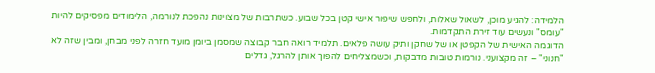הלמידה: להגיע מוכן, לשאול שאלות, ולחפש שיפור אישי קטן בכל שבוע. כשתרבות של מצוינות נהפכת לנורמה, הלימודים מפסיקים להיות "עומס" ונעשים עוד זירת התקדמות.
הדוגמה האישית של הקפטן או של שחקן ותיק עושה פלאים. תלמיד רואה חבר קבוצה שמסמן ביומן מועד חזרה לפני מבחן, ומבין שזה לא "חנוני" – זה מקצועני. נורמות טובות מדבקות, וכשמצליחים להפוך אותן להרגל, גדלים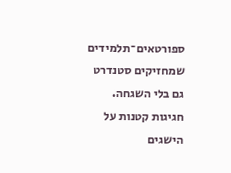ספורטאים־תלמידים שמחזיקים סטנדרט גם בלי השגחה.
חגיגות קטנות על הישגים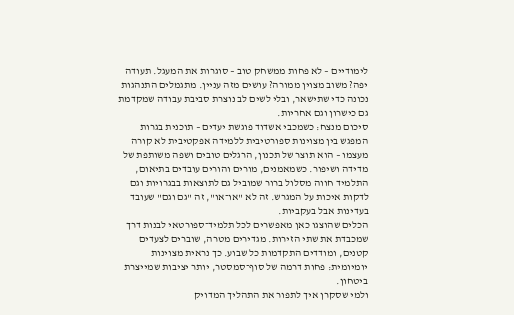לימודיים – לא פחות ממשחק טוב – סוגרות את המעגל. תעודה יפה? משוב מצוין ממורה? עושים מזה עניין. מתגמלים התנהגות נכונה כדי שתישאר, ובלי לשים לב נוצרת סביבת עבודה שמקדמת גם כישרון וגם אחריות.
סיכום מנצח: כשמכבי אשדוד פוגשת יעדים – תוכנית בגרות
המפגש בין מצוינות ספורטיבית ללמידה אפקטיבית לא קורה מעצמו – הוא תוצר של תכנון, הרגלים טובים ושפה משותפת של מדידה ושיפור. כשמאמנים, מורים והורים עובדים בתיאום, התלמיד חווה מסלול ברור שמוביל גם לתוצאות בבגרויות וגם לדקות איכות על המגרש. זה לא "או־או", זה "גם וגם" שעובד בעדינות אבל בעקביות.
הכלים שהוצגו כאן מאפשרים לכל תלמיד־ספורטאי לבנות דרך שמכבדת את שתי הזירות. מגדירים מטרה, שוברים לצעדים קטנים, ומודדים התקדמות כל שבוע. כך נראית מצוינות יומיומית: פחות דרמה של סוף־סמסטר, יותר יציבות שמייצרת ביטחון.
ולמי שסקרן איך לתפור את התהליך המדויק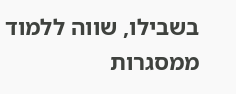בשבילו, שווה ללמוד ממסגרות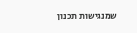שמנגישות תכנון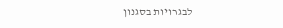לבגרויות בסגנון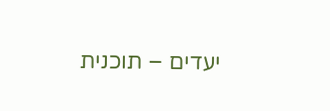יעדים – תוכנית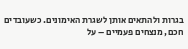בגרות ולהתאים אותן לשגרת האימונים. כשעובדים חכם, מנצחים פעמיים – על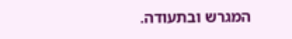המגרש ובתעודה.